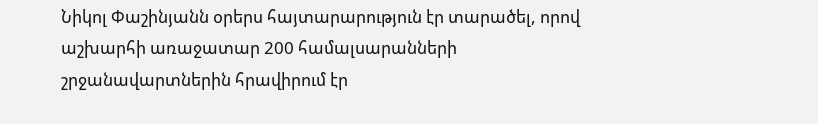Նիկոլ Փաշինյանն օրերս հայտարարություն էր տարածել, որով աշխարհի առաջատար 200 համալսարանների շրջանավարտներին հրավիրում էր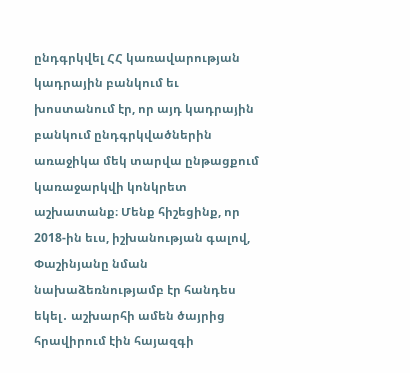ընդգրկվել ՀՀ կառավարության կադրային բանկում եւ խոստանում էր, որ այդ կադրային բանկում ընդգրկվածներին առաջիկա մեկ տարվա ընթացքում կառաջարկվի կոնկրետ աշխատանք։ Մենք հիշեցինք, որ 2018-ին եւս, իշխանության գալով, Փաշինյանը նման նախաձեռնությամբ էր հանդես եկել․ աշխարհի ամեն ծայրից հրավիրում էին հայազգի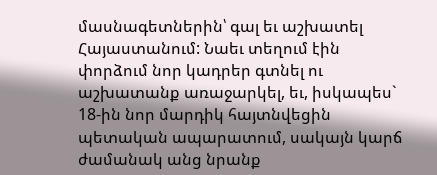մասնագետներին՝ գալ եւ աշխատել Հայաստանում: Նաեւ տեղում էին փորձում նոր կադրեր գտնել ու աշխատանք առաջարկել, եւ, իսկապես` 18-ին նոր մարդիկ հայտնվեցին պետական ապարատում, սակայն կարճ ժամանակ անց նրանք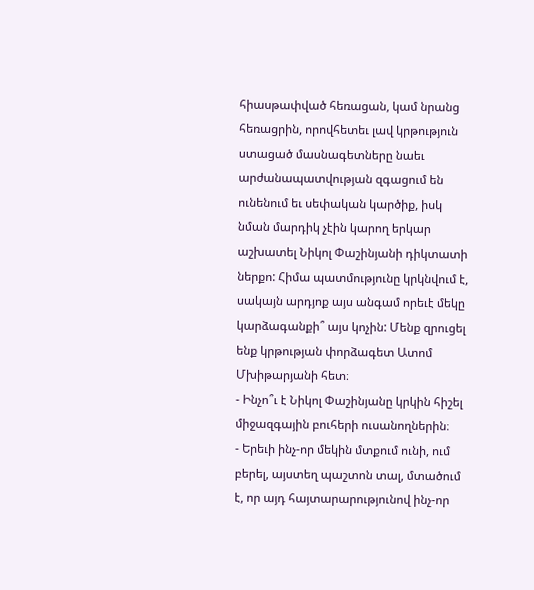հիասթափված հեռացան, կամ նրանց հեռացրին, որովհետեւ լավ կրթություն ստացած մասնագետները նաեւ արժանապատվության զգացում են ունենում եւ սեփական կարծիք, իսկ նման մարդիկ չէին կարող երկար աշխատել Նիկոլ Փաշինյանի դիկտատի ներքո: Հիմա պատմությունը կրկնվում է, սակայն արդյոք այս անգամ որեւէ մեկը կարձագանքի՞ այս կոչին: Մենք զրուցել ենք կրթության փորձագետ Ատոմ Մխիթարյանի հետ։
- Ինչո՞ւ է Նիկոլ Փաշինյանը կրկին հիշել միջազգային բուհերի ուսանողներին։
- Երեւի ինչ-որ մեկին մտքում ունի, ում բերել, այստեղ պաշտոն տալ, մտածում է, որ այդ հայտարարությունով ինչ-որ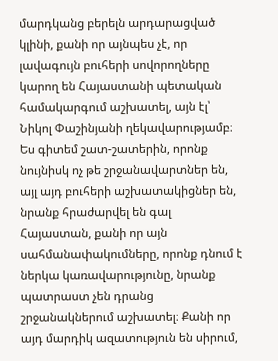մարդկանց բերելն արդարացված կլինի, քանի որ այնպես չէ, որ լավագույն բուհերի սովորողները կարող են Հայաստանի պետական համակարգում աշխատել, այն էլ՝ Նիկոլ Փաշինյանի ղեկավարությամբ։ Ես գիտեմ շատ-շատերին, որոնք նույնիսկ ոչ թե շրջանավարտներ են, այլ այդ բուհերի աշխատակիցներ են, նրանք հրաժարվել են գալ Հայաստան, քանի որ այն սահմանափակումները, որոնք դնում է ներկա կառավարությունը, նրանք պատրաստ չեն դրանց շրջանակներում աշխատել։ Քանի որ այդ մարդիկ ազատություն են սիրում,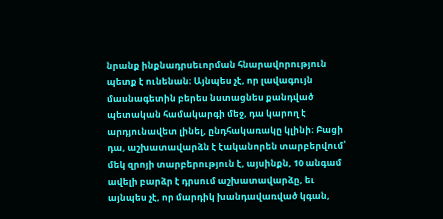նրանք ինքնադրսեւորման հնարավորություն պետք է ունենան։ Այնպես չէ, որ լավագույն մասնագետին բերես նստացնես քանդված պետական համակարգի մեջ, դա կարող է արդյունավետ լինել, ընդհակառակը կլինի։ Բացի դա, աշխատավարձն է էականորեն տարբերվում՝ մեկ զրոյի տարբերություն է, այսինքն, 10 անգամ ավելի բարձր է դրսում աշխատավարձը, եւ այնպես չէ, որ մարդիկ խանդավառված կգան,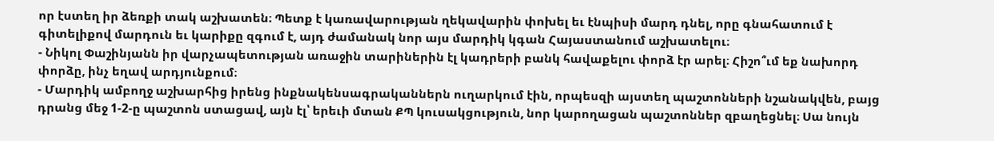որ էստեղ իր ձեռքի տակ աշխատեն։ Պետք է կառավարության ղեկավարին փոխել եւ էնպիսի մարդ դնել, որը գնահատում է գիտելիքով մարդուն եւ կարիքը զգում է, այդ ժամանակ նոր այս մարդիկ կգան Հայաստանում աշխատելու։
- Նիկոլ Փաշինյանն իր վարչապետության առաջին տարիներին էլ կադրերի բանկ հավաքելու փորձ էր արել։ Հիշո՞ւմ եք նախորդ փորձը, ինչ եղավ արդյունքում։
- Մարդիկ ամբողջ աշխարհից իրենց ինքնակենսագրականներն ուղարկում էին, որպեսզի այստեղ պաշտոնների նշանակվեն, բայց դրանց մեջ 1-2-ը պաշտոն ստացավ, այն էլ՝ երեւի մտան ՔՊ կուսակցություն, նոր կարողացան պաշտոններ զբաղեցնել։ Սա նույն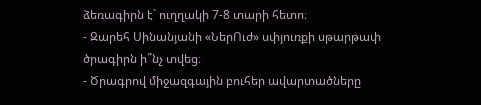ձեռագիրն է` ուղղակի 7-8 տարի հետո։
- Զարեհ Սինանյանի «ՆերՈւժ» սփյուռքի սթարթափ ծրագիրն ի՞նչ տվեց։
- Ծրագրով միջազգային բուհեր ավարտածները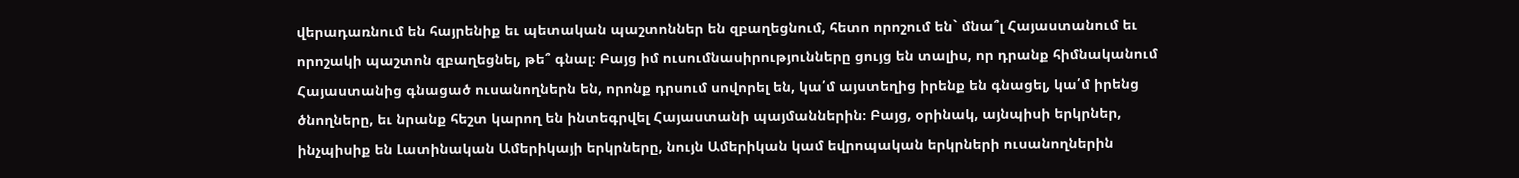վերադառնում են հայրենիք եւ պետական պաշտոններ են զբաղեցնում, հետո որոշում են` մնա՞լ Հայաստանում եւ որոշակի պաշտոն զբաղեցնել, թե՞ գնալ։ Բայց իմ ուսումնասիրությունները ցույց են տալիս, որ դրանք հիմնականում Հայաստանից գնացած ուսանողներն են, որոնք դրսում սովորել են, կա՛մ այստեղից իրենք են գնացել, կա՛մ իրենց ծնողները, եւ նրանք հեշտ կարող են ինտեգրվել Հայաստանի պայմաններին։ Բայց, օրինակ, այնպիսի երկրներ, ինչպիսիք են Լատինական Ամերիկայի երկրները, նույն Ամերիկան կամ եվրոպական երկրների ուսանողներին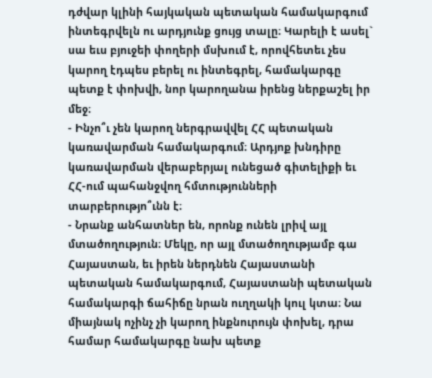դժվար կլինի հայկական պետական համակարգում ինտեգրվելն ու արդյունք ցույց տալը։ Կարելի է ասել` սա եւս բյուջեի փողերի մսխում է, որովհետեւ չես կարող էդպես բերել ու ինտեգրել, համակարգը պետք է փոխվի, նոր կարողանա իրենց ներքաշել իր մեջ։
- Ինչո՞ւ չեն կարող ներգրավվել ՀՀ պետական կառավարման համակարգում։ Արդյոք խնդիրը կառավարման վերաբերյալ ունեցած գիտելիքի եւ ՀՀ-ում պահանջվող հմտությունների տարբերությո՞ւնն է։
- Նրանք անհատներ են, որոնք ունեն լրիվ այլ մտածողություն։ Մեկը, որ այլ մտածողությամբ գա Հայաստան, եւ իրեն ներդնեն Հայաստանի պետական համակարգում, Հայաստանի պետական համակարգի ճահիճը նրան ուղղակի կուլ կտա։ Նա միայնակ ոչինչ չի կարող ինքնուրույն փոխել, դրա համար համակարգը նախ պետք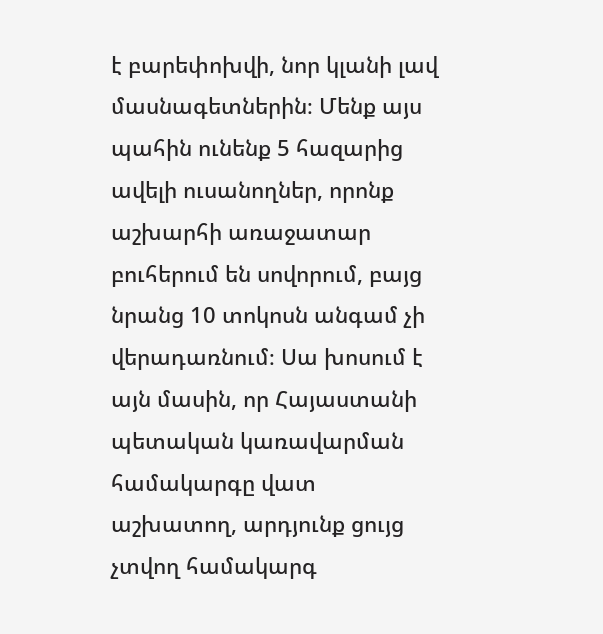է բարեփոխվի, նոր կլանի լավ մասնագետներին։ Մենք այս պահին ունենք 5 հազարից ավելի ուսանողներ, որոնք աշխարհի առաջատար բուհերում են սովորում, բայց նրանց 10 տոկոսն անգամ չի վերադառնում։ Սա խոսում է այն մասին, որ Հայաստանի պետական կառավարման համակարգը վատ աշխատող, արդյունք ցույց չտվող համակարգ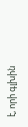է, որի գլխին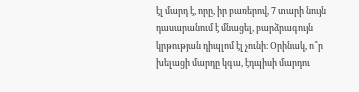էլ մարդ է, որը, իր բառերով, 7 տարի նույն դասարանում է մնացել, բարձրագույն կրթության դիպլոմ էլ չունի։ Օրինակ, ո՞ր խելացի մարդը կգա, էդպիսի մարդու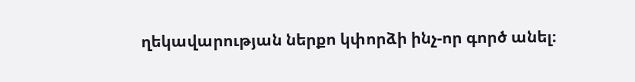ղեկավարության ներքո կփորձի ինչ-որ գործ անել։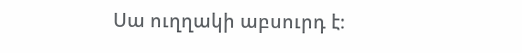Սա ուղղակի աբսուրդ է։